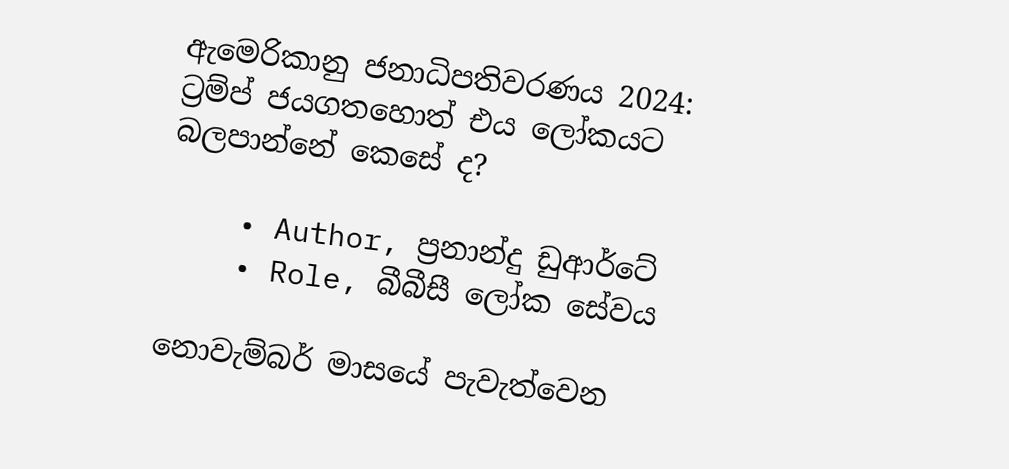ඇමෙරිකානු ජනාධිපතිවරණය 2024: ට්‍රම්ප් ජයගතහොත් එය ලෝකයට බලපාන්නේ කෙසේ ද?

    • Author, ප්‍රනාන්දු ඩුආර්ටේ
    • Role, බීබීසී ලෝක සේවය

නොවැම්බර් මාසයේ පැවැත්වෙන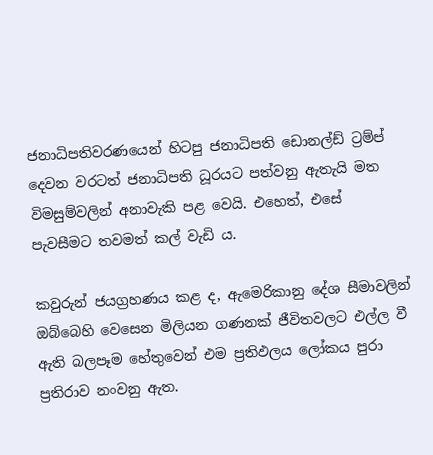ජනාධිපතිවරණයෙන් හිටපු ජනාධිපති ඩොනල්ඩ් ට්‍රම්ප් දෙවන වරටත් ජනාධිපති ධූරයට පත්වනු ඇතැයි මත විමසුම්වලින් අනාවැකි පළ වෙයි. එහෙත්, එසේ පැවසීමට තවමත් කල් වැඩි ය.

කවුරුන් ජයග්‍රහණය කළ ද, ඇමෙරිකානු දේශ සීමාවලින් ඔබ්බෙහි වෙසෙන මිලියන ගණනක් ජීවිතවලට එල්ල වී ඇති බලපෑම හේතුවෙන් එම ප්‍රතිඵලය ලෝකය පුරා ප්‍රතිරාව නංවනු ඇත.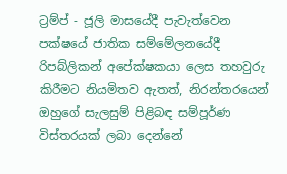ට්‍රම්ප් - ජූලි මාසයේදී පැවැත්වෙන පක්ෂයේ ජාතික සම්මේලනයේදී රිපබ්ලිකන් අපේක්ෂකයා ලෙස තහවුරු කිරීමට නියමිතව ඇතත්, නිරන්තරයෙන් ඔහුගේ සැලසුම් පිළිබඳ සම්පූර්ණ විස්තරයක් ලබා දෙන්නේ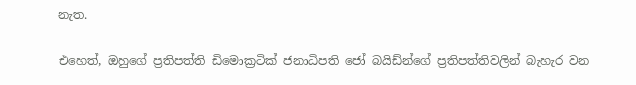නැත.

එහෙත්, ඔහුගේ ප්‍රතිපත්ති ඩිමොක්‍රටික් ජනාධිපති ජෝ බයිඩ්න්ගේ ප්‍රතිපත්තිවලින් බැහැර වන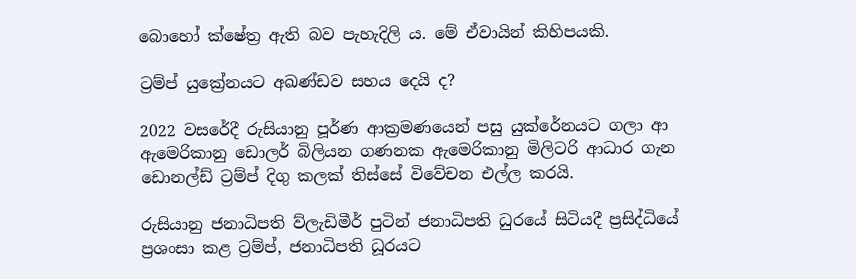බොහෝ ක්ෂේත්‍ර ඇති බව පැහැදිලි ය. මේ ඒවායින් කිහිපයකි.

ට්‍රම්ප් යුක්‍රේනයට අඛණ්ඩව සහය දෙයි ද?

2022 වසරේදී රුසියානු පූර්ණ ආක්‍රමණයෙන් පසු යුක්රේනයට ගලා ආ ඇමෙරිකානු ඩොලර් බිලියන ගණනක ඇමෙරිකානු මිලිටරි ආධාර ගැන ඩොනල්ඩ් ට්‍රම්ප් දිගු කලක් තිස්සේ විවේචන එල්ල කරයි.

රුසියානු ජනාධිපති ව්ලැඩිමීර් පුටින් ජනාධිපති ධුරයේ සිටියදී ප්‍රසිද්ධියේ ප්‍රශංසා කළ ට්‍රම්ප්, ජනාධිපති ධූරයට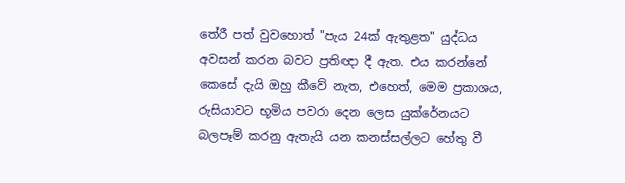තේරී පත් වුවහොත් "පැය 24ක් ඇතුළත" යුද්ධය අවසන් කරන බවට ප්‍රතිඥා දී ඇත. එය කරන්නේ කෙසේ දැයි ඔහු කීවේ නැත, එහෙත්, මෙම ප්‍රකාශය, රුසියාවට භූමිය පවරා දෙන ලෙස යුක්රේනයට බලපෑම් කරනු ඇතැයි යන කනස්සල්ලට හේතු වී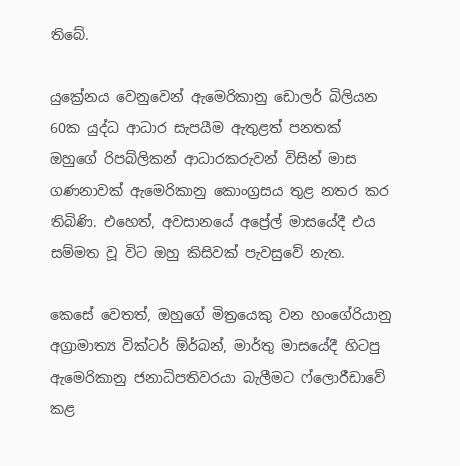තිබේ.

යුක්‍රේනය වෙනුවෙන් ඇමෙරිකානු ඩොලර් බිලියන 60ක යුද්ධ ආධාර සැපයීම ඇතුළත් පනතක් ඔහුගේ රිපබ්ලිකන් ආධාරකරුවන් විසින් මාස ගණනාවක් ඇමෙරිකානු කොංග්‍රසය තුළ නතර කර තිබිණි. එහෙත්, අවසානයේ අප්‍රේල් මාසයේදී එය සම්මත වූ විට ඔහු කිසිවක් පැවසුවේ නැත.

කෙසේ වෙතත්, ඔහුගේ මිත්‍රයෙකු වන හංගේරියානු අග්‍රාමාත්‍ය වික්ටර් ඕර්බන්, මාර්තු මාසයේදී හිටපු ඇමෙරිකානු ජනාධිපතිවරයා බැලීමට ෆ්ලොරීඩාවේ කළ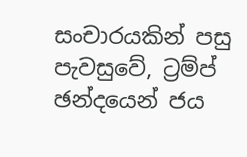සංචාරයකින් පසු පැවසුවේ, ට්‍රම්ප් ඡන්දයෙන් ජය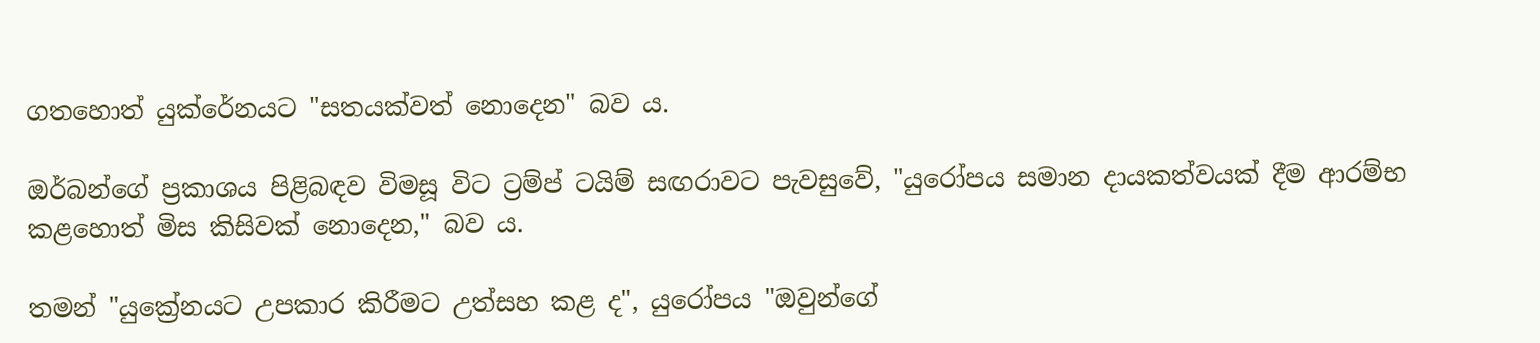ගතහොත් යුක්රේනයට "සතයක්වත් නොදෙන" බව ය.

ඔර්බන්ගේ ප්‍රකාශය පිළිබඳව විමසූ විට ට්‍රම්ප් ටයිම් සඟරාවට පැවසුවේ, "යුරෝපය සමාන දායකත්වයක් දීම ආරම්භ කළහොත් මිස කිසිවක් නොදෙන," බව ය.

තමන් "යුක්‍රේනයට උපකාර කිරීමට උත්සහ කළ ද", යුරෝපය "ඔවුන්ගේ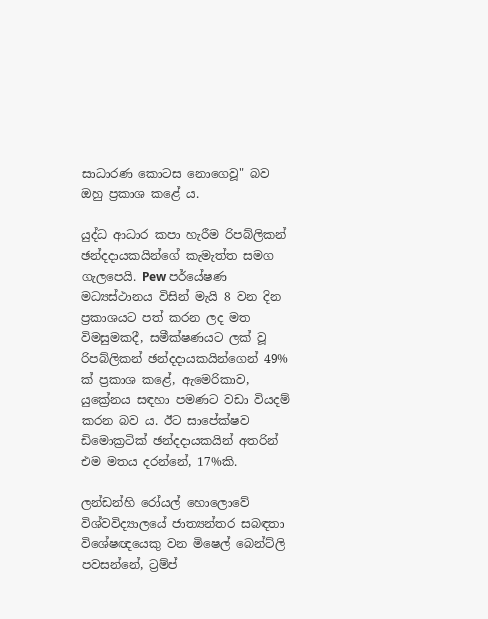සාධාරණ කොටස නොගෙවූ" බව ඔහු ප්‍රකාශ කළේ ය.

යුද්ධ ආධාර කපා හැරීම රිපබ්ලිකන් ඡන්දදායකයින්ගේ කැමැත්ත සමග ගැලපෙයි. Pew පර්යේෂණ මධ්‍යස්ථානය විසින් මැයි 8 වන දින ප්‍රකාශයට පත් කරන ලද මත විමසුමකදී, සමීක්ෂණයට ලක් වූ රිපබ්ලිකන් ඡන්දදායකයින්ගෙන් 49% ක් ප්‍රකාශ කළේ, ඇමෙරිකාව, යුක්‍රේනය සඳහා පමණට වඩා වියදම් කරන බව ය. ඊට සාපේක්ෂව ඩිමොක්‍රටික් ඡන්දදායකයින් අතරින් එම මතය දරන්නේ, 17%කි.

ලන්ඩන්හි රෝයල් හොලොවේ විශ්වවිද්‍යාලයේ ජාත්‍යන්තර සබඳතා විශේෂඥයෙකු වන මිෂෙල් බෙන්ට්ලි පවසන්නේ, ට්‍රම්ප්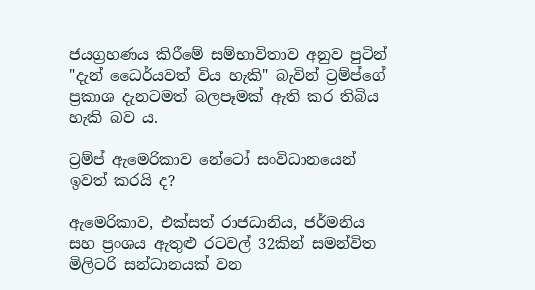ජයග්‍රහණය කිරීමේ සම්භාවිතාව අනුව පුටින් "දැන් ධෛර්යවත් විය හැකි" බැවින් ට්‍රම්ප්ගේ ප්‍රකාශ දැනටමත් බලපෑමක් ඇති කර තිබිය හැකි බව ය.

ට්‍රම්ප් ඇමෙරිකාව නේටෝ සංවිධානයෙන් ඉවත් කරයි ද?

ඇමෙරිකාව, එක්සත් රාජධානිය, ජර්මනිය සහ ප්‍රංශය ඇතුළු රටවල් 32කින් සමන්විත මිලිටරි සන්ධානයක් වන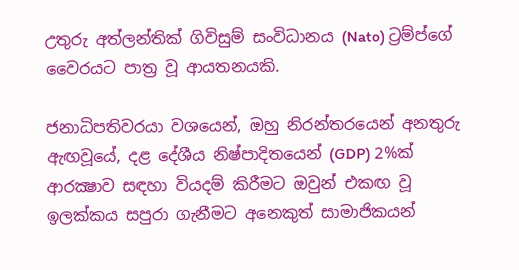උතුරු අත්ලන්තික් ගිවිසුම් සංවිධානය (Nato) ට්‍රම්ප්ගේ වෛරයට පාත්‍ර වූ ආයතනයකි.

ජනාධිපතිවරයා වශයෙන්, ඔහු නිරන්තරයෙන් අනතුරු ඇඟවූයේ, දළ දේශීය නිෂ්පාදිතයෙන් (GDP) 2%ක් ආරක්‍ෂාව සඳහා වියදම් කිරීමට ඔවුන් එකඟ වූ ඉලක්කය සපුරා ගැනීමට අනෙකුත් සාමාජිකයන්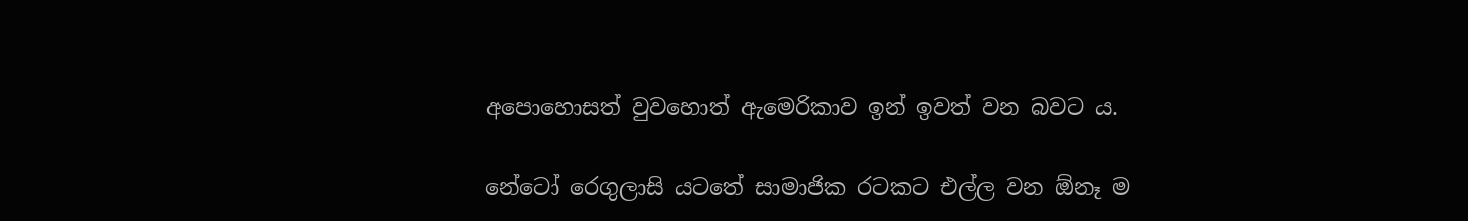අපොහොසත් වුවහොත් ඇමෙරිකාව ඉන් ඉවත් වන බවට ය.

නේටෝ රෙගුලාසි යටතේ සාමාජික රටකට එල්ල වන ඕනෑ ම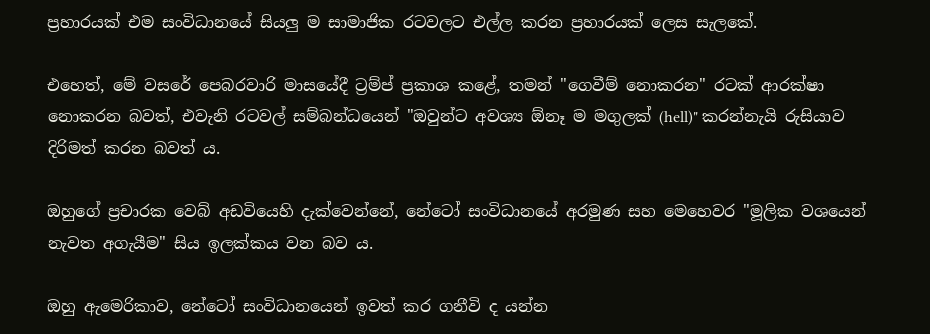ප්‍රහාරයක් එම සංවිධානයේ සියලු ම සාමාජික රටවලට එල්ල කරන ප්‍රහාරයක් ලෙස සැලකේ.

එහෙත්, මේ වසරේ පෙබරවාරි මාසයේදී ට්‍රම්ප් ප්‍රකාශ කළේ, තමන් "ගෙවීම් නොකරන" රටක් ආරක්ෂා නොකරන බවත්, එවැනි රටවල් සම්බන්ධයෙන් "ඔවුන්ට අවශ්‍ය ඕනෑ ම මගුලක් (hell)" කරන්නැයි රුසියාව දිරිමත් කරන බවත් ය.

ඔහුගේ ප්‍රචාරක වෙබ් අඩවියෙහි දැක්වෙන්නේ, නේටෝ සංවිධානයේ අරමුණ සහ මෙහෙවර "මූලික වශයෙන් නැවත අගැයීම" සිය ඉලක්කය වන බව ය.

ඔහු ඇමෙරිකාව, නේටෝ සංවිධානයෙන් ඉවත් කර ගනීවි ද යන්න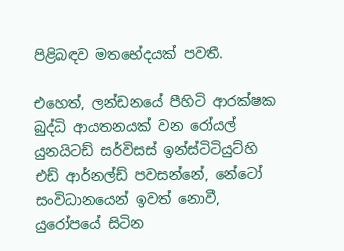පිළිබඳව මතභේදයක් පවතී‍.

එහෙත්, ලන්ඩනයේ පීහිටි ආරක්ෂක බුද්ධි ආයතනයක් වන රෝයල් යුනයිටඩ් සර්විසස් ඉන්ස්ටිටියුට්හි එඩ් ආර්නල්ඩ් පවසන්නේ, නේටෝ සංවිධානයෙන් ඉවත් නොවී, යුරෝපයේ සිටින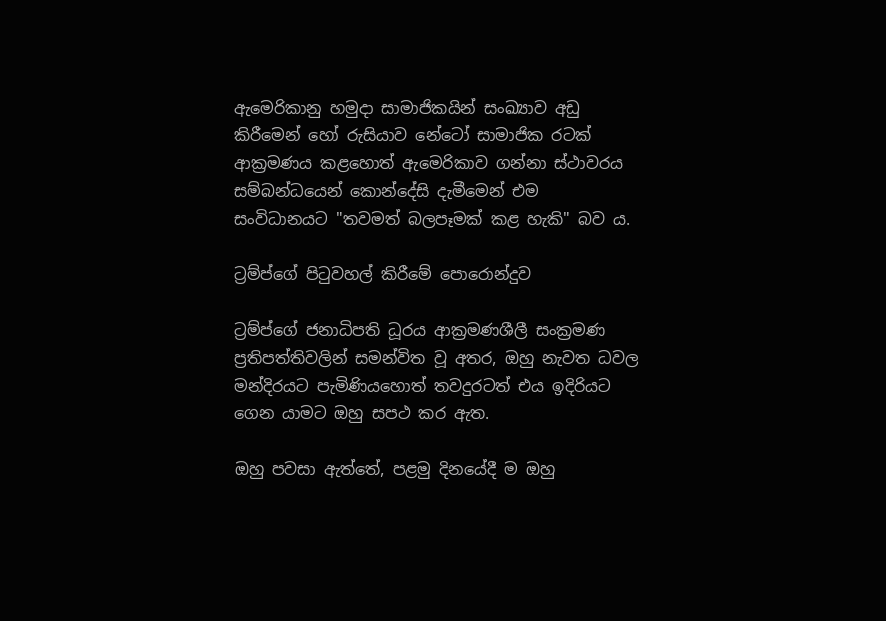ඇමෙරිකානු හමුදා සාමාජිකයින් සංඛ්‍යාව අඩු කිරීමෙන් හෝ රුසියාව නේටෝ සාමාජික රටක් ආක්‍රමණය කළහොත් ඇමෙරිකාව ගන්නා ස්ථාවරය සම්බන්ධයෙන් කොන්දේසි දැමීමෙන් එම සංවිධානයට "තවමත් බලපෑමක් කළ හැකි" බව ය.

ට්‍රම්ප්ගේ පිටුවහල් කිරීමේ පොරොන්දුව

ට්‍රම්ප්ගේ ජනාධිපති ධූරය ආක්‍රමණශීලී සංක්‍රමණ ප්‍රතිපත්තිවලින් සමන්විත වූ අතර, ඔහු නැවත ධවල මන්දිරයට පැමිණියහොත් තවදුරටත් එය ඉදිරියට ගෙන යාමට ඔහු සපථ කර ඇත.

ඔහු පවසා ඇත්තේ, පළමු දිනයේදී ම ඔහු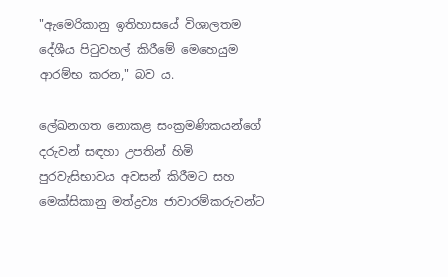"ඇමෙරිකානු ඉතිහාසයේ විශාලතම දේශීය පිටුවහල් කිරීමේ මෙහෙයුම ආරම්භ කරන," බව ය.

ලේඛනගත නොකළ සංක්‍රමණිකයන්ගේ දරුවන් සඳහා උපතින් හිමි පුරවැසිභාවය අවසන් කිරීමට සහ මෙක්සිකානු මත්ද්‍රව්‍ය ජාවාරම්කරුවන්ට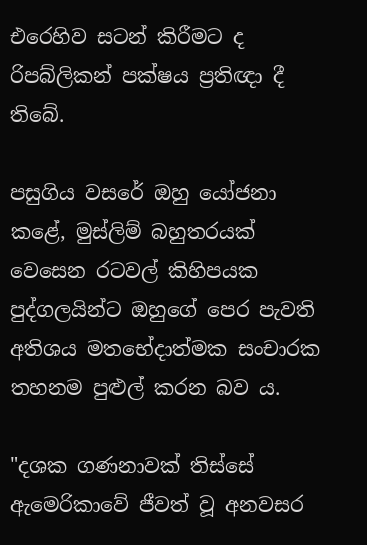එරෙහිව සටන් කිරීමට ද රිපබ්ලිකන් පක්ෂය ප්‍රතිඥා දී තිබේ.

පසුගිය වසරේ ඔහු යෝජනා කළේ, මුස්ලිම් බහුතරයක් වෙසෙන රටවල් කිහිපයක පුද්ගලයින්ට ඔහුගේ පෙර පැවති අතිශය මතභේදාත්මක සංචාරක තහනම පුළුල් කරන බව ය.

"දශක ගණනාවක් තිස්සේ ඇමෙරිකාවේ ජීවත් වූ අනවසර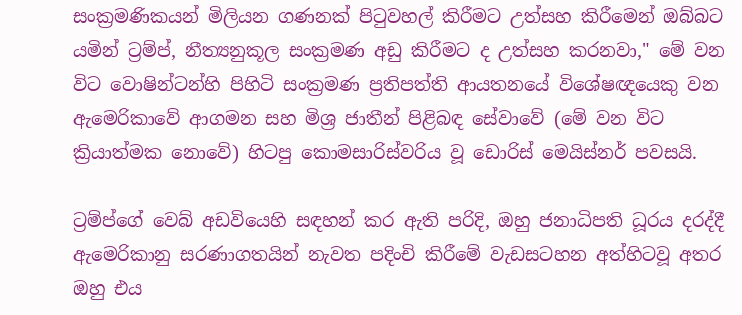සංක්‍රමණිකයන් මිලියන ගණනක් පිටුවහල් කිරීමට උත්සහ කිරීමෙන් ඔබ්බට යමින් ට්‍රම්ප්, නීත්‍යනුකූල සංක්‍රමණ අඩු කිරීමට ද උත්සහ කරනවා," මේ වන විට වොෂින්ටන්හි පිහිටි සංක්‍රමණ ප්‍රතිපත්ති ආයතනයේ විශේෂඥයෙකු වන ඇමෙරිකාවේ ආගමන සහ මිශ්‍ර ජාතීන් පිළිබඳ සේවාවේ (මේ වන විට ක්‍රියාත්මක නොවේ) හිටපු කොමසාරිස්වරිය වූ ඩොරිස් මෙයිස්නර් පවසයි.

ට්‍රම්ප්ගේ වෙබ් අඩවියෙහි සඳහන් කර ඇති පරිදි, ඔහු ජනාධිපති ධූරය දරද්දී ඇමෙරිකානු සරණාගතයින් නැවත පදිංචි කිරීමේ වැඩසටහන අත්හිටවූ අතර ඔහු එය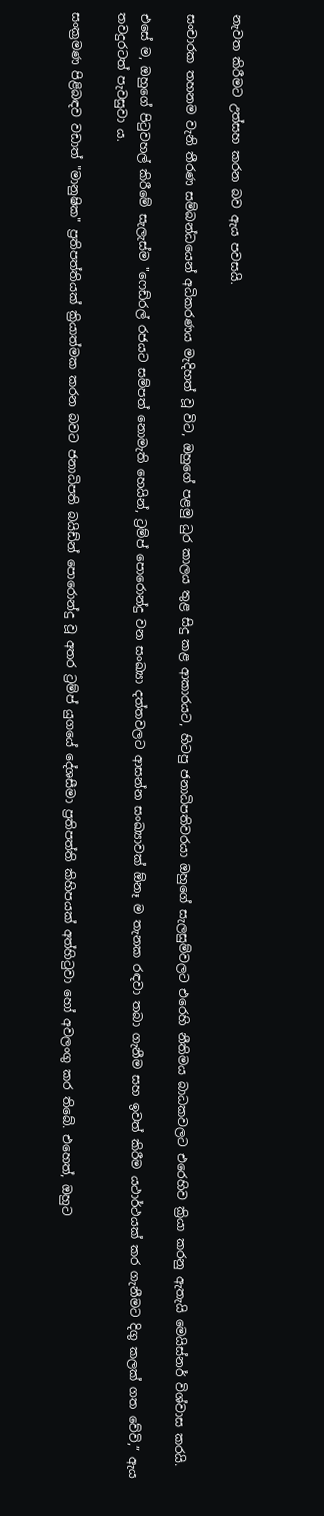නැවත කිරීමට උත්සහ කරන බව ඇය පවසයි.

සංචාරක තහනම වැනි තීරණ සම්බන්ධයෙන් අධිකරණය මැදිහත් වූ විට, ඔහුගේ පළමු ධුර කාලය තුළ සිදු කළ ආකාරයට, හිටපු ජනාධිපතිවරයා ඔහුගේ සැලසුම්වලට එරෙහි නීතිමය බාධකවලට එරෙහිව ක්‍රියා කරනු ඇතැයි මෙයිස්නර් විශ්වාස කරයි.

එසේ ම, ඔහුගේ පිටුවහල් කිරීමේ සැලැස්ම "ෆෙඩ්රල් රජයට සම්පත් නොමැති හෙයින්, ට්‍රම්ප් පොරොන්දු වන සංඛ්‍යා දත්තවලට ආසන්න සංඛ්‍යාවක් ඕනෑ ම තැනක රඳවා තබා ගැනීම සහ ඉවත් කිරීම යථාර්ථයක් කර ගැනීමට දිගු කලක් ගත වේවි,” ඇය තවදුරටත් පැවසුවා ය.

සංක්‍රමණ පිළිබඳව වඩාත් "මානුෂික" ප්‍රතිපත්තියක් ක්‍රියාත්මක කරන බවට ජනාධිපති බයිඩ්න් පොරොන්දු වූ අතර ට්‍රම්ප් යුගයේ දේශසීමා ප්‍රතිපත්ති කිහිපයක් අත්හිටුවා හෝ අවලංගු කර තිබේ. එහෙත්, ඔහුට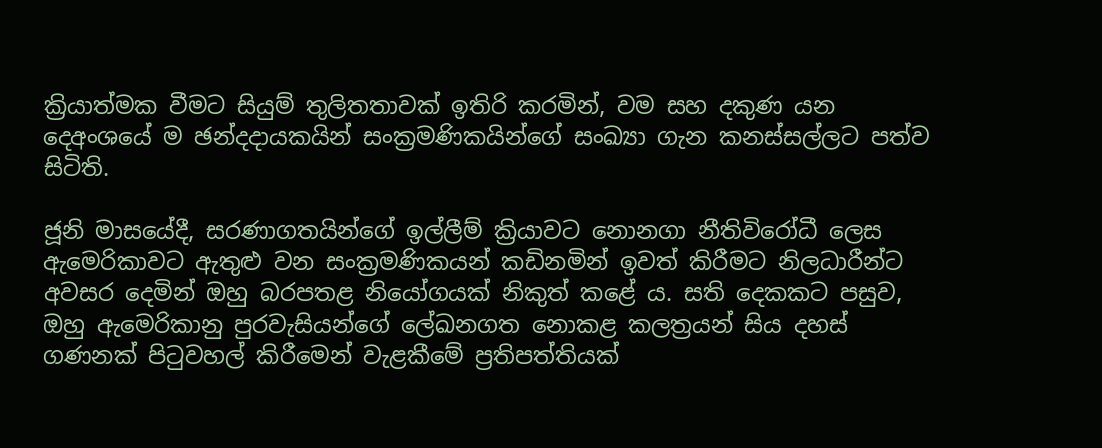ක්‍රියාත්මක වීමට සියුම් තුලිතතාවක් ඉතිරි කරමින්, වම සහ දකුණ යන දෙඅංශයේ ම ඡන්දදායකයින් සංක්‍රමණිකයින්ගේ සංඛ්‍යා ගැන කනස්සල්ලට පත්ව සිටිති.

ජූනි මාසයේදී, සරණාගතයින්ගේ ඉල්ලීම් ක්‍රියාවට නොනගා නීතිවිරෝධී ලෙස ඇමෙරිකාවට ඇතුළු වන සංක්‍රමණිකයන් කඩිනමින් ඉවත් කිරීමට නිලධාරීන්ට අවසර දෙමින් ඔහු බරපතළ නියෝගයක් නිකුත් කළේ ය. සති දෙකකට පසුව, ඔහු ඇමෙරිකානු පුරවැසියන්ගේ ලේඛනගත නොකළ කලත්‍රයන් සිය දහස් ගණනක් පිටුවහල් කිරීමෙන් වැළකීමේ ප්‍රතිපත්තියක්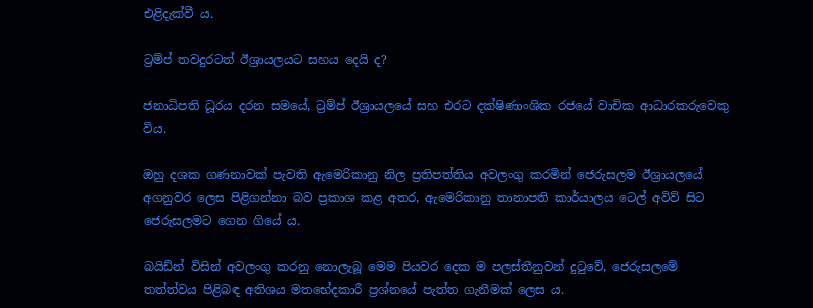එළිදැක්වී ය.

ට්‍රම්ප් තවදුරටත් ඊශ්‍රායලයට සහය දෙයි ද?

ජනාධිපති ධූරය දරන සමයේ, ට්‍රම්ප් ඊශ්‍රායලයේ සහ එරට දක්ෂිණාංශික රජයේ වාචික ආධාරකරුවෙකු විය.

ඔහු දශක ගණනාවක් පැවති ඇමෙරිකානු නිල ප්‍රතිපත්තිය අවලංගු කරමින් ජෙරුසලම ඊශ්‍රායලයේ අගනුවර ලෙස පිළිගන්නා බව ප්‍රකාශ කළ අතර, ඇමෙරිකානු තානාපති කාර්යාලය ටෙල් අවිව් සිට ජෙරුසලමට ගෙන ගියේ ය.

බයිඩ්න් විසින් අවලංගු කරනු නොලැබූ මෙම පියවර දෙක ම පලස්තීනුවන් දුටුවේ, ජෙරුසලමේ තත්ත්වය පිළිබඳ අතිශය මතභේදකාරී ප්‍රශ්නයේ පැත්ත ගැනීමක් ලෙස ය.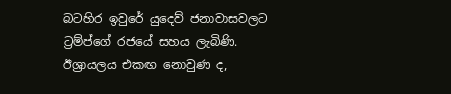බටහිර ඉවුරේ යුදෙව් ජනාවාසවලට ට්‍රම්ප්ගේ රජයේ සහය ලැබිණි. ඊශ්‍රායලය එකඟ නොවුණ ද,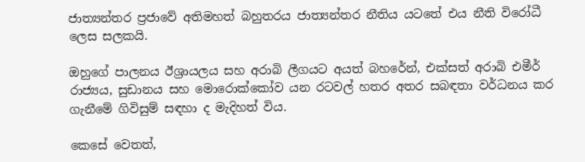ජාත්‍යන්තර ප්‍රජාවේ අතිමහත් බහුතරය ජාත්‍යන්තර නීතිය යටතේ එය නීති විරෝධී ලෙස සලකයි.

ඔහුගේ පාලනය ඊශ්‍රායලය සහ අරාබි ලීගයට අයත් බහරේන්, එක්සත් අරාබි එමීර් රාජ්‍යය, සුඩානය සහ මොරොක්කෝව යන රටවල් හතර අතර සබඳතා වර්ධනය කර ගැනීමේ ගිවිසුම් සඳහා ද මැදිහත් විය.

කෙසේ වෙතත්,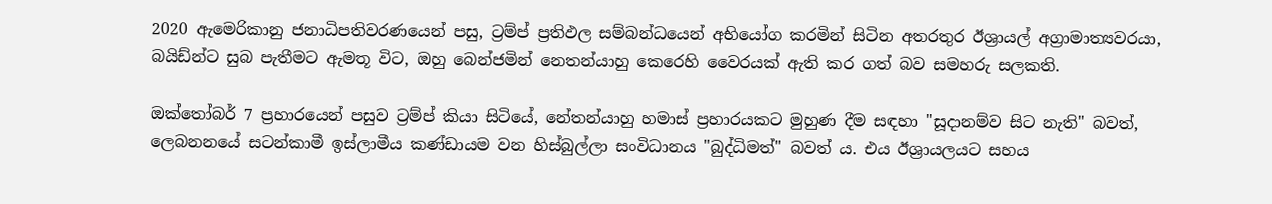2020 ඇමෙරිකානු ජනාධිපතිවරණයෙන් පසු, ට්‍රම්ප් ප්‍රතිඵල සම්බන්ධයෙන් අභියෝග කරමින් සිටින අතරතුර ඊශ්‍රායල් අග්‍රාමාත්‍යවරයා, බයිඩ්න්ට සුබ පැතීමට ඇමතූ විට, ඔහු බෙන්ජමින් නෙතන්යාහු කෙරෙහි වෛරයක් ඇති කර ගත් බව සමහරු සලකති.

ඔක්තෝබර් 7 ප්‍රහාරයෙන් පසුව ට්‍රම්ප් කියා සිටියේ, නේතන්යාහු හමාස් ප්‍රහාරයකට මුහුණ දීම සඳහා "සූදානම්ව සිට නැති" බවත්, ලෙබනනයේ සටන්කාමී ඉස්ලාමීය කණ්ඩායම වන හිස්බුල්ලා සංවිධානය "බුද්ධිමත්" බවත් ය. එය ඊශ්‍රායලයට සහය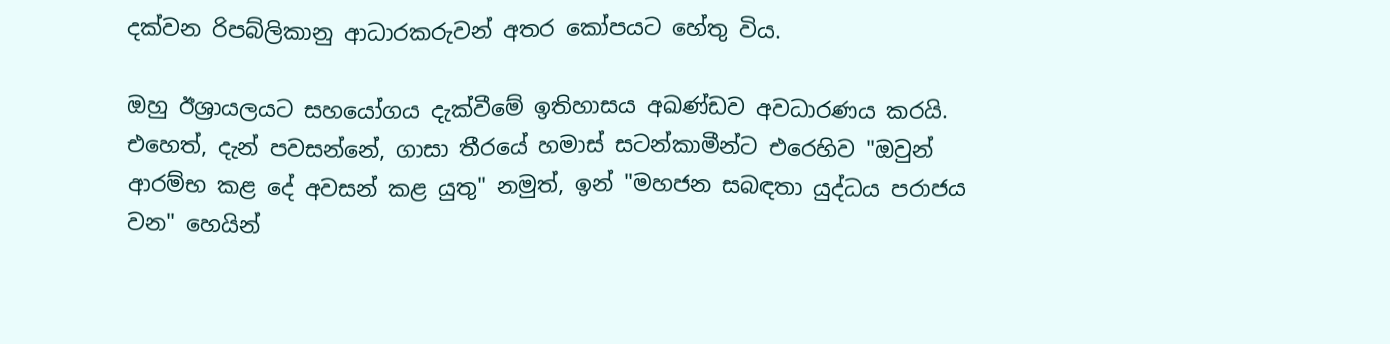දක්වන රිපබ්ලිකානු ආධාරකරුවන් අතර කෝපයට හේතු විය.

ඔහු ඊශ්‍රායලයට සහයෝගය දැක්වීමේ ඉතිහාසය අඛණ්ඩව අවධාරණය කරයි. එහෙත්, දැන් පවසන්නේ, ගාසා තීරයේ හමාස් සටන්කාමීන්ට එරෙහිව "ඔවුන් ආරම්භ කළ දේ අවසන් කළ යුතු" නමුත්, ඉන් "මහජන සබඳතා යුද්ධය පරාජය වන" හෙයින්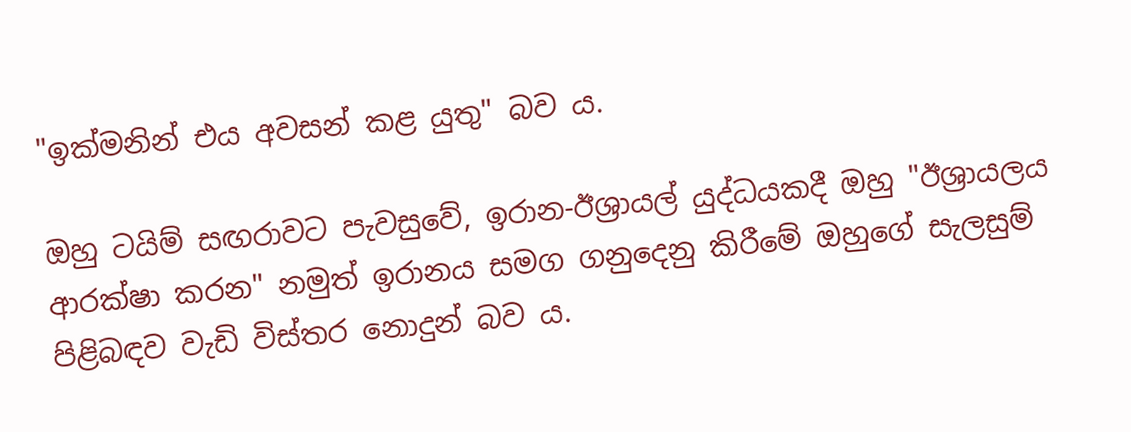"ඉක්මනින් එය අවසන් කළ යුතු" බව ය.

ඔහු ටයිම් සඟරාවට පැවසුවේ, ඉරාන-ඊශ්‍රායල් යුද්ධයකදී ඔහු "ඊශ්‍රායලය ආරක්ෂා කරන" නමුත් ඉරානය සමග ගනුදෙනු කිරීමේ ඔහුගේ සැලසුම් පිළිබඳව වැඩි විස්තර නොදුන් බව ය.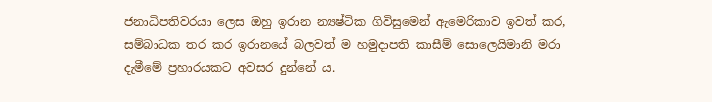ජනාධිපතිවරයා ලෙස ඔහු ඉරාන න්‍යෂ්ටික ගිවිසුමෙන් ඇමෙරිකාව ඉවත් කර, සම්බාධක තර කර ඉරානයේ බලවත් ම හමුදාපති කාසීම් සොලෙයිමානි මරා දැමීමේ ප්‍රහාරයකට අවසර දුන්නේ ය.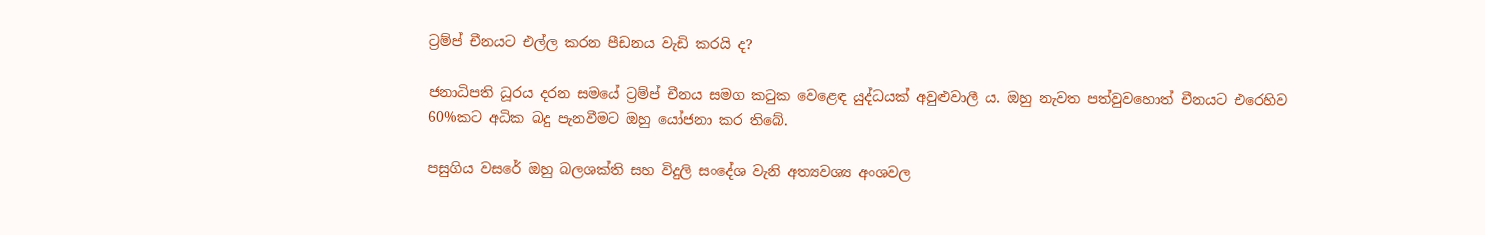ට්‍රම්ප් චීනයට එල්ල කරන පීඩනය වැඩි කරයි ද?

ජනාධිපති ධූරය දරන සමයේ ට්‍රම්ප් චීනය සමග කටුක වෙළෙඳ යුද්ධයක් අවුළුවාලී ය. ඔහු නැවත පත්වුවහොත් චීනයට එරෙහිව 60%කට අධික බදු පැනවීමට ඔහු යෝජනා කර තිබේ.

පසුගිය වසරේ ඔහු බලශක්ති සහ විදුලි සංදේශ වැනි අත්‍යවශ්‍ය අංශවල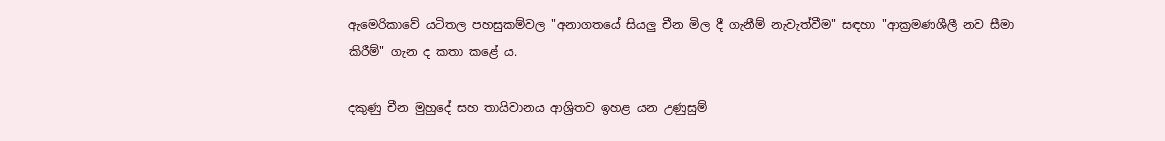ඇමෙරිකාවේ යටිතල පහසුකම්වල "අනාගතයේ සියලු චීන මිල දී ගැනීම් නැවැත්වීම" සඳහා "ආක්‍රමණශීලී නව සීමා කිරීම්" ගැන ද කතා කළේ ය.

දකුණු චීන මුහුදේ සහ තායිවානය ආශ්‍රිතව ඉහළ යන උණුසුම්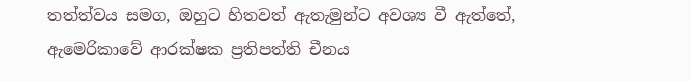තත්ත්වය සමග, ඔහුට හිතවත් ඇතැමුන්ට අවශ්‍ය වී ඇත්තේ, ඇමෙරිකාවේ ආරක්ෂක ප්‍රතිපත්ති චීනය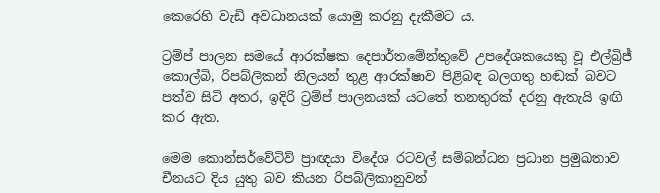කෙරෙහි වැඩි අවධානයක් යොමු කරනු දැකීමට ය.

ට්‍රම්ප් පාලන සමයේ ආරක්ෂක දෙපාර්තමේන්තුවේ උපදේශකයෙකු වූ එල්බ්‍රිජ් කොල්බි, රිපබ්ලිකන් නිලයන් තුළ ආරක්ෂාව පිළිබඳ බලගතු හඬක් බවට පත්ව සිටි අතර, ඉදිරි ට්‍රම්ප් පාලනයක් යටතේ තනතුරක් දරනු ඇතැයි ඉඟි කර ඇත.

මෙම කොන්සර්වේටිව් ප්‍රාඥයා විදේශ රටවල් සම්බන්ධන ප්‍රධාන ප්‍රමුඛතාව චීනයට දිය යුතු බව කියන රිපබ්ලිකානුවන්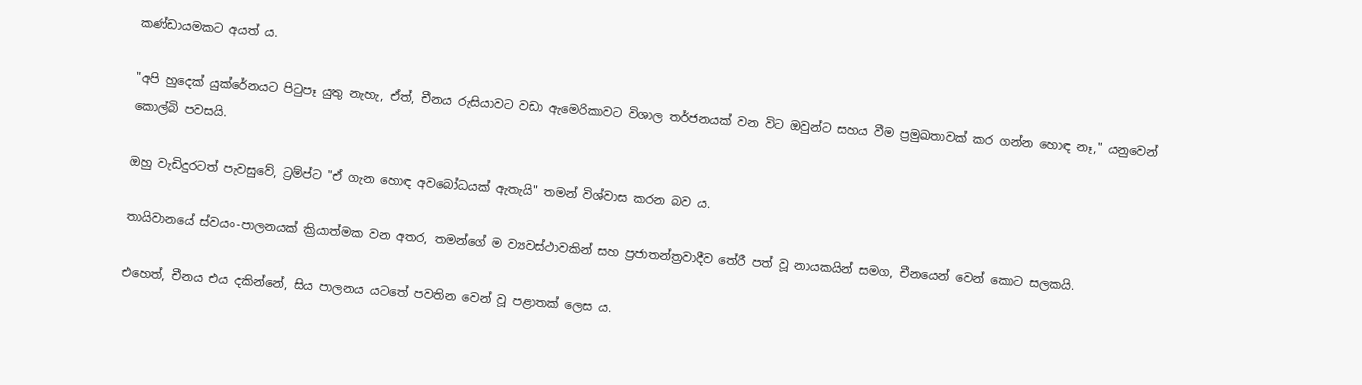කණ්ඩායමකට අයත් ය.

"අපි හුදෙක් යුක්රේනයට පිටුපෑ යුතු නැහැ, ඒත්, චීනය රුසියාවට වඩා ඇමෙරිකාවට විශාල තර්ජනයක් වන විට ඔවුන්ට සහය වීම ප්‍රමුඛතාවක් කර ගන්න හොඳ නෑ," යනුවෙන් කොල්බි පවසයි.

ඔහු වැඩිදුරටත් පැවසුවේ, ට්‍රම්ප්ට "ඒ ගැන හොඳ අවබෝධයක් ඇතැයි" තමන් විශ්වාස කරන බව ය.

තායිවානයේ ස්වයං-පාලනයක් ක්‍රියාත්මක වන අතර, තමන්ගේ ම ව්‍යවස්ථාවකින් සහ ප්‍රජාතන්ත්‍රවාදීව තේරී පත් වූ නායකයින් සමග, චීනයෙන් වෙන් කොට සලකයි.

එහෙත්, චීනය එය දකින්නේ, සිය පාලනය යටතේ පවතින වෙන් වූ පළාතක් ලෙස ය‍.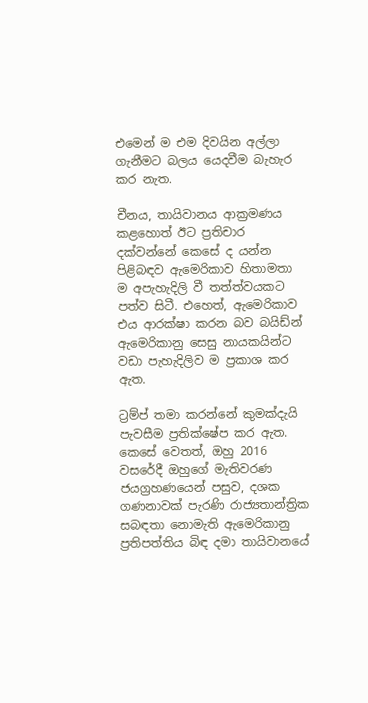එමෙන් ම එම දිවයින අල්ලා ගැනීමට බලය යෙදවීම බැහැර කර නැත.

චීනය, තායිවානය ආක්‍රමණය කළහොත් ඊට ප්‍රතිචාර දක්වන්නේ කෙසේ ද යන්න පිළිබඳව ඇමෙරිකාව හිතාමතා ම අපැහැදිලි වී තත්ත්වයකට පත්ව සිටී. එහෙත්, ඇමෙරිකාව එය ආරක්ෂා කරන බව බයිඩ්න් ඇමෙරිකානු සෙසු නායකයින්ට වඩා පැහැදිලිව ම ප්‍රකාශ කර ඇත.

ට්‍රම්ප් තමා කරන්නේ කුමක්දැයි පැවසීම ප්‍රතික්ෂේප කර ඇත. කෙසේ වෙතත්, ඔහු 2016 වසරේදී ඔහුගේ මැතිවරණ ජයග්‍රහණයෙන් පසුව, දශක ගණනාවක් පැරණි රාජ්‍යතාන්ත්‍රික සබඳතා නොමැති ඇමෙරිකානු ප්‍රතිපත්තිය බිඳ දමා තායිවානයේ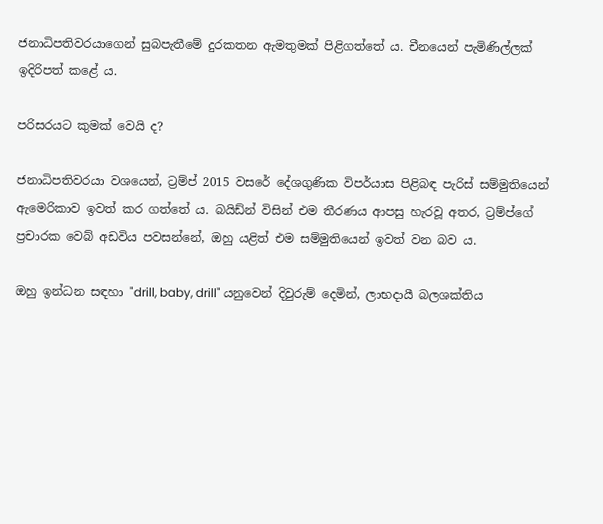ජනාධිපතිවරයාගෙන් සුබපැතීමේ දුරකතන ඇමතුමක් පිළිගත්තේ ය. චීනයෙන් පැමිණිල්ලක් ඉදිරිපත් කළේ ය.

පරිසරයට කුමක් වෙයි ද?

ජනාධිපතිවරයා වශයෙන්, ට්‍රම්ප් 2015 වසරේ දේශගුණික විපර්යාස පිළිබඳ පැරිස් සම්මුතියෙන් ඇමෙරිකාව ඉවත් කර ගත්තේ ය. බයිඩ්න් විසින් එම තීරණය ආපසු හැරවූ අතර, ට්‍රම්ප්ගේ ප්‍රචාරක වෙබ් අඩවිය පවසන්නේ, ඔහු යළිත් එම සම්මුතියෙන් ඉවත් වන බව ය.

ඔහු ඉන්ධන සඳහා "drill, baby, drill" යනුවෙන් දිවුරුම් දෙමින්, ලාභදායී බලශක්තිය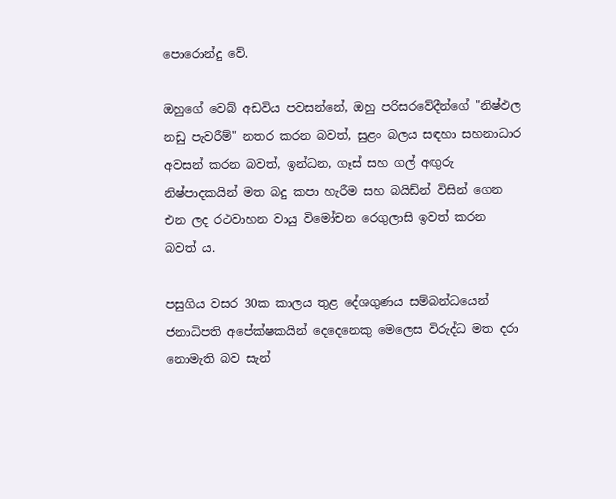පොරොන්දු වේ.

ඔහුගේ වෙබ් අඩවිය පවසන්නේ, ඔහු පරිසරවේදීන්ගේ "නිෂ්ඵල නඩු පැවරීම්" නතර කරන බවත්, සුළං බලය සඳහා සහනාධාර අවසන් කරන බවත්, ඉන්ධන, ගෑස් සහ ගල් අඟුරු නිෂ්පාදකයින් මත බදු කපා හැරීම සහ බයිඩ්න් විසින් ගෙන එන ලද රථවාහන වායු විමෝචන රෙගුලාසි ඉවත් කරන බවත් ය.

පසුගිය වසර 30ක කාලය තුළ දේශගුණය සම්බන්ධයෙන් ජනාධිපති අපේක්ෂකයින් දෙදෙනෙකු මෙලෙස විරුද්ධ මත දරා නොමැති බව සැන්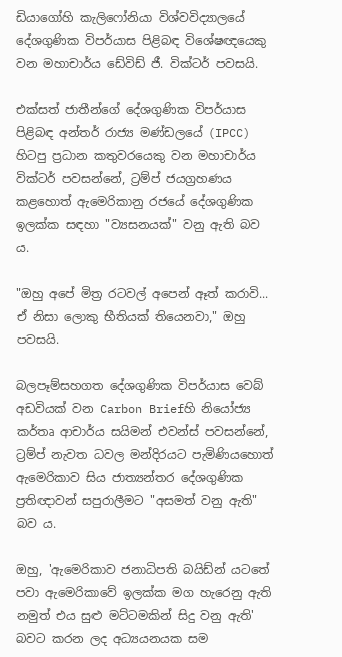ඩියාගෝහි කැලිෆෝනියා විශ්වවිද්‍යාලයේ දේශගුණික විපර්යාස පිළිබඳ විශේෂඥයෙකු වන මහාචාර්ය ඩේවිඩ් ජී. වික්ටර් පවසයි.

එක්සත් ජාතීන්ගේ දේශගුණික විපර්යාස පිළිබඳ අන්තර් රාජ්‍ය මණ්ඩලයේ (IPCC) හිටපු ප්‍රධාන කතුවරයෙකු වන මහාචාර්ය වික්ටර් පවසන්නේ, ට්‍රම්ප් ජයග්‍රහණය කළහොත් ඇමෙරිකානු රජයේ දේශගුණික ඉලක්ක සඳහා "ව්‍යසනයක්" වනු ඇති බව ය.

"ඔහු අපේ මිත්‍ර රටවල් අපෙන් ඈත් කරාවි... ඒ නිසා ලොකු භීතියක් තියෙනවා," ඔහු පවසයි.

බලපෑම්සහගත දේශගුණික විපර්යාස වෙබ් අඩවියක් වන Carbon Briefහි නියෝජ්‍ය කර්තෘ ආචාර්ය සයිමන් එවන්ස් පවසන්නේ, ට්‍රම්ප් නැවත ධවල මන්දිරයට පැමිණියහොත් ඇමෙරිකාව සිය ජාත්‍යන්තර දේශගුණික ප්‍රතිඥාවන් සපුරාලීමට "අසමත් වනු ඇති" බව ය.

ඔහු, 'ඇමෙරිකාව ජනාධිපති බයිඩ්න් යටතේ පවා ඇමෙරිකාවේ ඉලක්ක මග හැරෙනු ඇති නමුත් එය සුළු මට්ටමකින් සිදු වනු ඇති' බවට කරන ලද අධ්‍යයනයක සම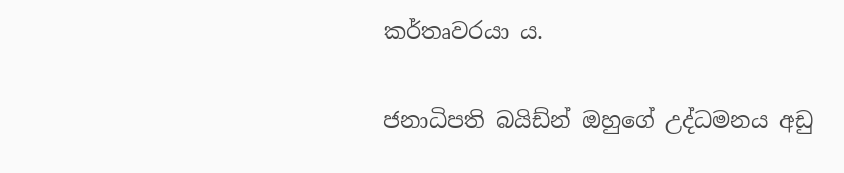කර්තෘවරයා ය.

ජනාධිපති බයිඩ්න් ඔහුගේ උද්ධමනය අඩු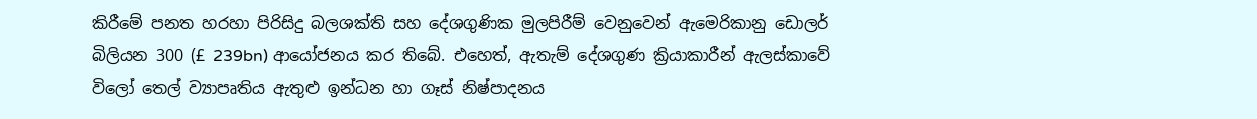කිරීමේ පනත හරහා පිරිසිදු බලශක්ති සහ දේශගුණික මුලපිරීම් වෙනුවෙන් ඇමෙරිකානු ඩොලර් බිලියන 300 (£ 239bn) ආයෝජනය කර තිබේ. එහෙත්, ඇතැම් දේශගුණ ක්‍රියාකාරීන් ඇලස්කාවේ විලෝ තෙල් ව්‍යාපෘතිය ඇතුළු ඉන්ධන හා ගෑස් නිෂ්පාදනය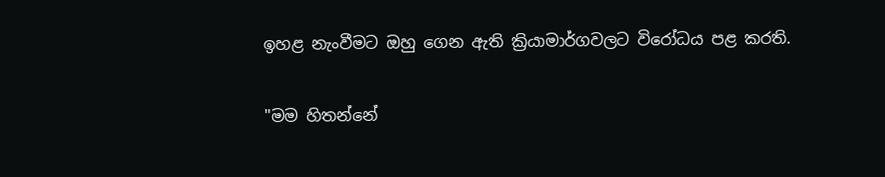ඉහළ නැංවීමට ඔහු ගෙන ඇති ක්‍රියාමාර්ගවලට විරෝධය පළ කරති.

"මම හිතන්නේ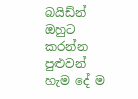බයිඩ්න් ඔහුට කරන්න පුළුවන් හැම දේ ම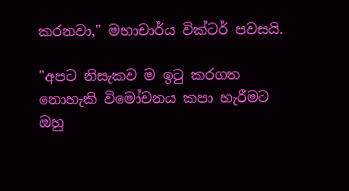කරනවා," මහාචාර්ය වික්ටර් පවසයි.

"අපට නිසැකව ම ඉටු කරගත නොහැකි විමෝචනය කපා හැරීමට ඔහු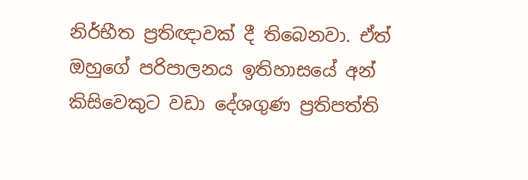නිර්භීත ප්‍රතිඥාවක් දී තිබෙනවා. ඒත් ඔහුගේ පරිපාලනය ඉතිහාසයේ අන් කිසිවෙකුට වඩා දේශගුණ ප්‍රතිපත්ති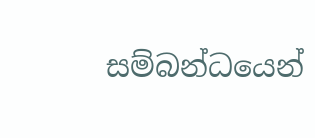සම්බන්ධයෙන්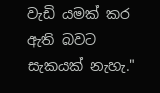වැඩි යමක් කර ඇති බවට සැකයක් නැහැ."